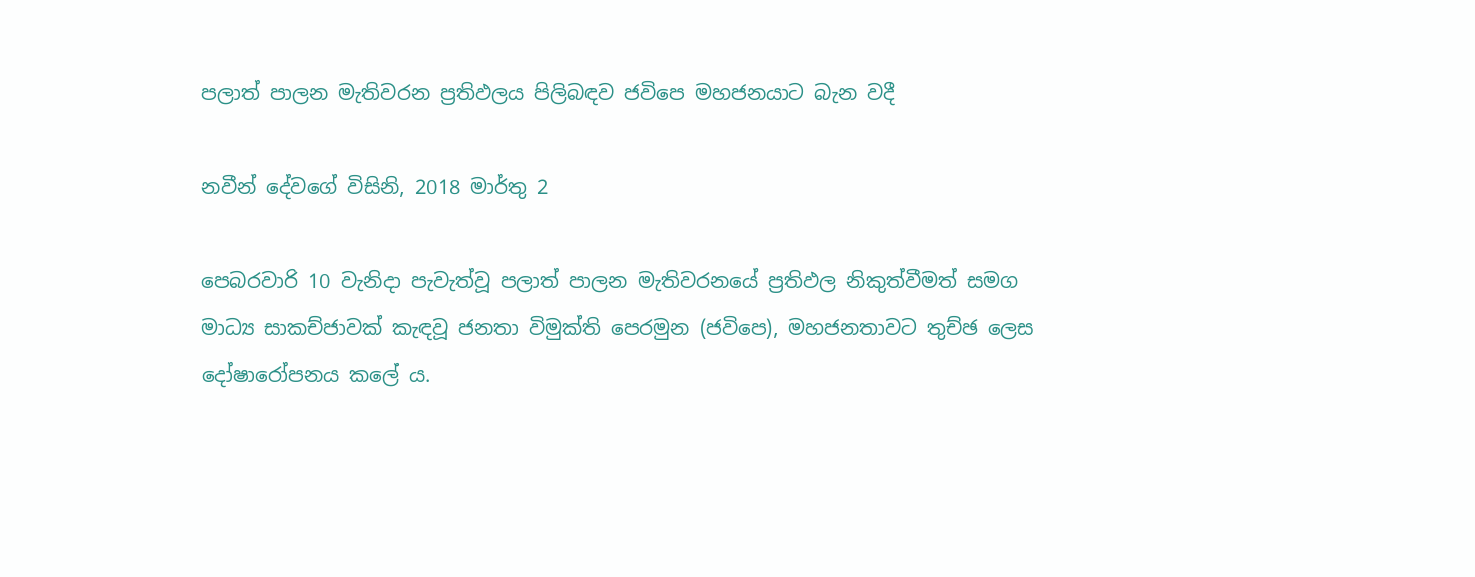පලාත් පාලන මැතිවරන ප්‍රතිඵලය පිලිබඳව ජවිපෙ මහජනයාට බැන වදී

නවීන් දේවගේ විසිනි, 2018 මාර්තු 2

පෙබරවාරි 10 වැනිදා පැවැත්වූ පලාත් පාලන මැතිවරනයේ ප්‍රතිඵල නිකුත්වීමත් සමග මාධ්‍ය සාකච්ජාවක් කැඳවූ ජනතා විමුක්ති පෙරමුන (ජවිපෙ), මහජනතාවට තුච්ඡ ලෙස දෝෂාරෝපනය කලේ ය.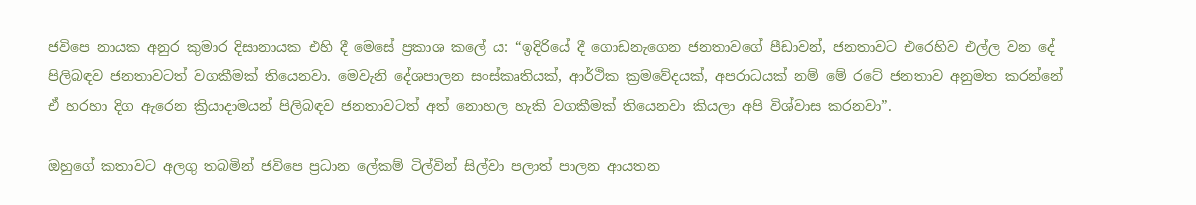ජවිපෙ නායක අනුර කුමාර දිසානායක එහි දී මෙසේ ප්‍රකාශ කලේ ය: “ඉදිරියේ දී ගොඩනැගෙන ජනතාවගේ පීඩාවන්, ජනතාවට එරෙහිව එල්ල වන දේ පිලිබඳව ජනතාවටත් වගකීමක් තියෙනවා. මෙවැනි දේශපාලන සංස්කෘතියක්, ආර්ථික ක්‍රමවේදයක්, අපරාධයක් නම් මේ රටේ ජනතාව අනුමත කරන්නේ ඒ හරහා දිග ඇරෙන ක්‍රියාදාමයන් පිලිබඳව ජනතාවටත් අත් නොහල හැකි වගකීමක් තියෙනවා කියලා අපි විශ්වාස කරනවා”.

ඔහුගේ කතාවට අලගු තබමින් ජවිපෙ ප්‍රධාන ලේකම් ටිල්වින් සිල්වා පලාත් පාලන ආයතන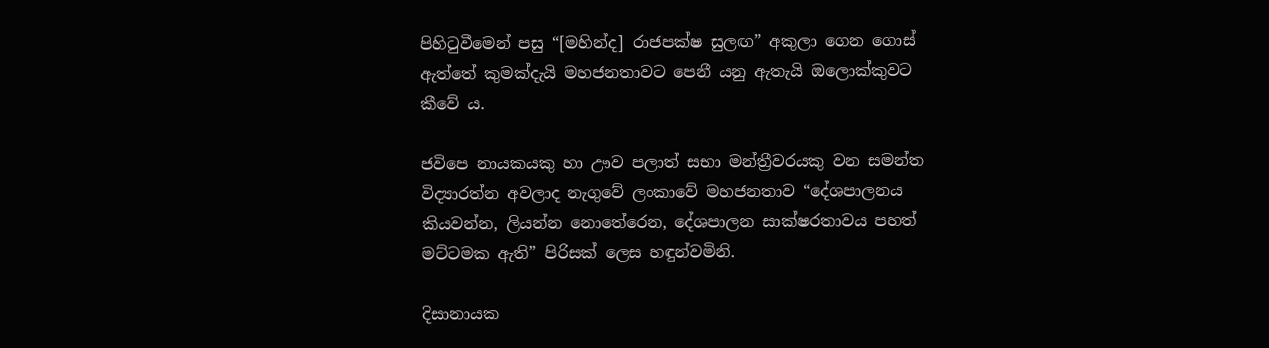පිහිටුවීමෙන් පසු “[මහින්ද] රාජපක්ෂ සුලඟ” අකුලා ගෙන ගොස් ඇත්තේ කුමක්දැයි මහජනතාවට පෙනී යනු ඇතැයි ඔලොක්කුවට කීවේ ය.

ජවිපෙ නායකයකු හා ඌව පලාත් සභා මන්ත්‍රීවරයකු වන සමන්ත විද්‍යාරත්න අවලාද නැගුවේ ලංකාවේ මහජනතාව “දේශපාලනය කියවන්න, ලියන්න නොතේරෙන, දේශපාලන සාක්ෂරතාවය පහත් මට්ටමක ඇති” පිරිසක් ලෙස හඳුන්වමිනි.

දිසානායක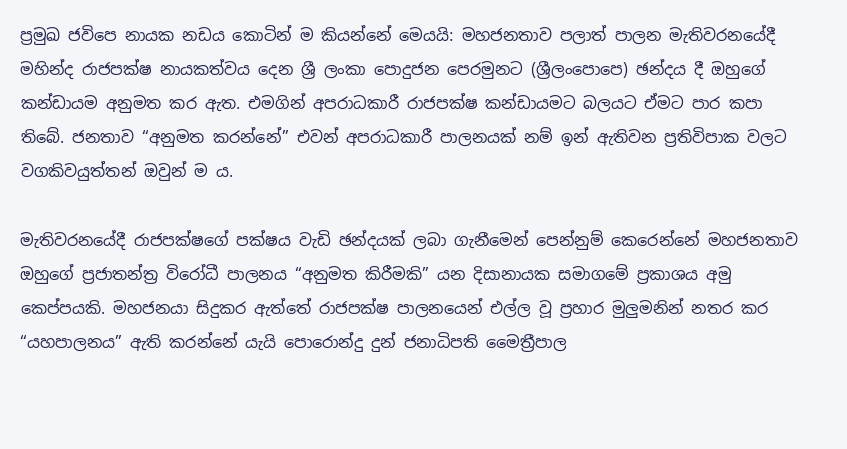ප්‍රමුඛ ජවිපෙ නායක නඩය කොටින් ම කියන්නේ මෙයයි: මහජනතාව පලාත් පාලන මැතිවරනයේදී මහින්ද රාජපක්ෂ නායකත්වය දෙන ශ්‍රී ලංකා පොදුජන පෙරමුනට (ශ්‍රීලංපොපෙ) ඡන්දය දී ඔහුගේ කන්ඩායම අනුමත කර ඇත. එමගින් අපරාධකාරී රාජපක්ෂ කන්ඩායමට බලයට ඒමට පාර කපා තිබේ. ජනතාව “අනුමත කරන්නේ” එවන් අපරාධකාරී පාලනයක් නම් ඉන් ඇතිවන ප්‍රතිවිපාක වලට වගකිවයුත්තන් ඔවුන් ම ය.

මැතිවරනයේදී රාජපක්ෂගේ පක්ෂය වැඩි ඡන්දයක් ලබා ගැනීමෙන් පෙන්නුම් කෙරෙන්නේ මහජනතාව ඔහුගේ ප්‍රජාතන්ත්‍ර විරෝධී පාලනය “අනුමත කිරීමකි” යන දිසානායක සමාගමේ ප්‍රකාශය අමු කෙප්පයකි. මහජනයා සිදුකර ඇත්තේ රාජපක්ෂ පාලනයෙන් එල්ල වූ ප්‍රහාර මුලුමනින් නතර කර “යහපාලනය” ඇති කරන්නේ යැයි පොරොන්දු දුන් ජනාධිපති මෛත්‍රීපාල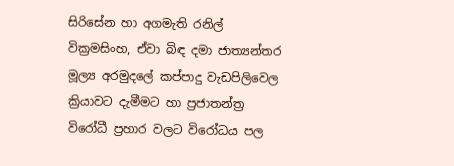සිරිසේන හා අගමැති රනිල් වික්‍රමසිංහ, ඒවා බිඳ දමා ජාත්‍යන්තර මූල්‍ය අරමුදලේ කප්පාදු වැඩපිලිවෙල ක්‍රියාවට දැමීමට හා ප්‍රජාතන්ත්‍ර විරෝධී ප්‍රහාර වලට විරෝධය පල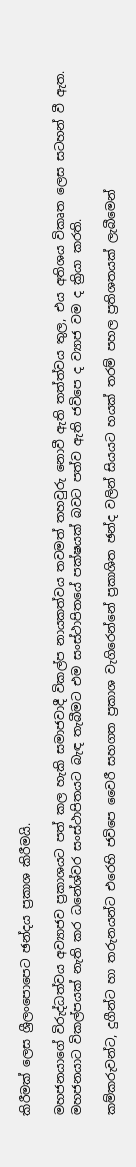කිරීමක් ලෙස ශ්‍රීලංපොපෙට ඡන්දය ප්‍රකාශ කිරීමයි.

මහජනයාගේ විරුද්ධත්වය අව්‍යාජව ප්‍රකාශයට පත් කල හැකි සමාජවාදී විකල්ප නායකත්වය තවමත් තහවුරු නොවී ඇති තත්ත්වය තුල, එය අතිශය විකෘත ලෙස සටහන් වී ඇත. මහජනයාට විකල්පයක් නැති කර ධනේශ්වර සංස්ථාපිතයට බැඳ තැබීමට එම සංස්ථාපිතයේ පක්ෂයක් බවට පත්ව ඇති ජවිපෙ ද ව්‍යාජ වම ද ක්‍රියා කරති.

කම්කරුවන්ට, දුගීන්ට හා තරුනයන්ට එරෙහි ජවිපෙ වෛරී සහගත ප්‍රකාශ වැගිරෙන්නේ ප්‍රකාශිත ඡන්ද වලින් සියයට හයක් තරම් පහල ප්‍රතිශතයක් ලැබීමෙන්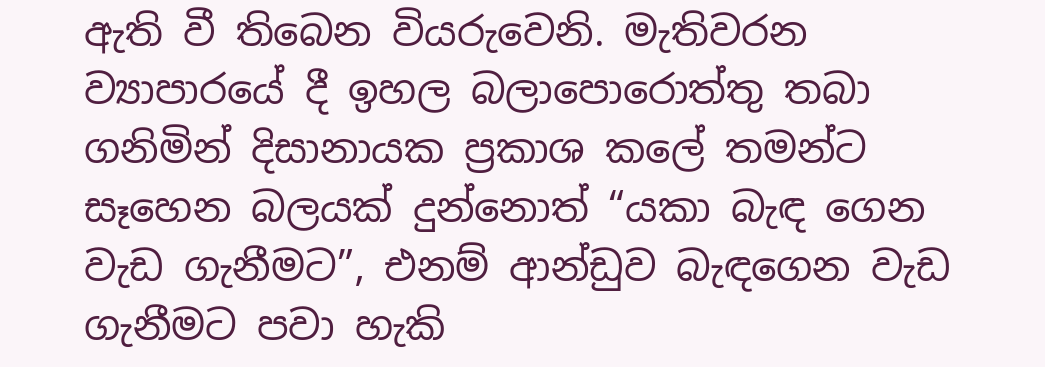ඇති වී තිබෙන වියරුවෙනි. මැතිවරන ව්‍යාපාරයේ දී ඉහල බලාපොරොත්තු තබා ගනිමින් දිසානායක ප්‍රකාශ කලේ තමන්ට සෑහෙන බලයක් දුන්නොත් “යකා බැඳ ගෙන වැඩ ගැනීමට”, එනම් ආන්ඩුව බැඳගෙන වැඩ ගැනීමට පවා හැකි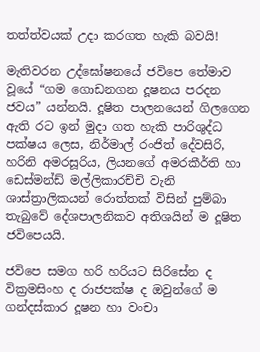තත්ත්වයක් උදා කරගත හැකි බවයි!

මැතිවරන උද්ඝෝෂනයේ ජවිපෙ තේමාව වූයේ “ගම ගොඩනගන දූෂනය පරදන ජවය” යන්නයි. දූෂිත පාලනයෙන් ගිලගෙන ඇති රට ඉන් මුදා ගත හැකි පාරිශුද්ධ පක්ෂය ලෙස, නිර්මාල් රංජිත් දේවසිරි, හරිනි අමරසූරිය, ලියනගේ අමරකීර්ති හා ඩෙස්මන්ඩ් මල්ලිකාරච්චි වැනි ශාස්ත්‍රාලිකයන් රොත්තක් විසින් පුම්බා තැබුවේ දේශපාලනිකව අතිශයින් ම දූෂිත ජවිපෙයයි.

ජවිපෙ සමග හරි හරියට සිරිසේන ද වික්‍රමසිංහ ද රාජපක්ෂ ද ඔවුන්ගේ ම ගන්දස්කාර දූෂන හා වංචා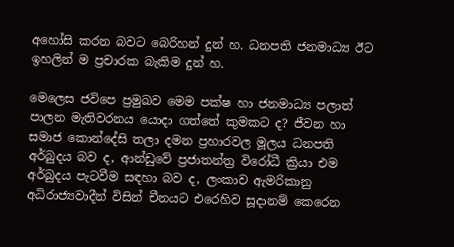අහෝසි කරන බවට බෙරිහන් දුන් හ. ධනපති ජනමාධ්‍ය ඊට ඉහලින් ම ප්‍රචාරක බැකිම දුන් හ.

මෙලෙස ජවිපෙ ප්‍රමුඛව මෙම පක්ෂ හා ජනමාධ්‍ය පලාත් පාලන මැතිවරනය යොදා ගත්තේ කුමකට ද? ජීවන හා සමාජ කොන්දේසි තලා දමන ප්‍රහාරවල මූලය ධනපති අර්බුදය බව ද, ආන්ඩුවේ ප්‍රජාතන්ත්‍ර විරෝධී ක්‍රියා එම අර්බුදය පැටවීම සඳහා බව ද, ලංකාව ඇමරිකානු අධිරාජ්‍යවාදීන් විසින් චීනයට එරෙහිව සූදානම් කෙරෙන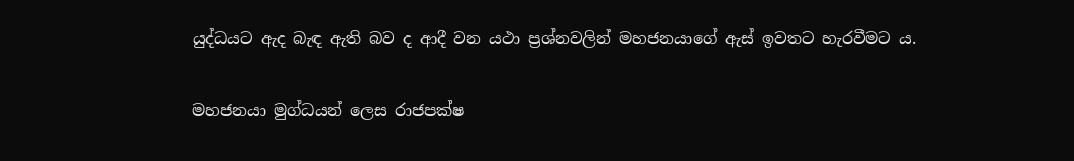යුද්ධයට ඇද බැඳ ඇති බව ද ආදී වන යථා ප්‍රශ්නවලින් මහජනයාගේ ඇස් ඉවතට හැරවීමට ය.

මහජනයා මුග්ධයන් ලෙස රාජපක්ෂ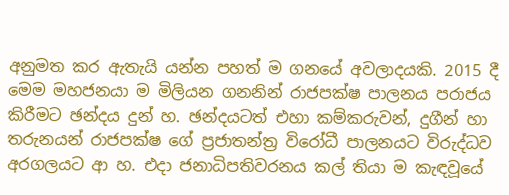අනුමත කර ඇතැයි යන්න පහත් ම ගනයේ අවලාදයකි. 2015 දී මෙම මහජනයා ම මිලියන ගනනින් රාජපක්ෂ පාලනය පරාජය කිරීමට ඡන්දය දුන් හ. ඡන්දයටත් එහා කම්කරුවන්, දුගීන් හා තරුනයන් රාජපක්ෂ ගේ ප්‍රජාතන්ත්‍ර විරෝධී පාලනයට විරුද්ධව අරගලයට ආ හ. එදා ජනාධිපතිවරනය කල් තියා ම කැඳවූයේ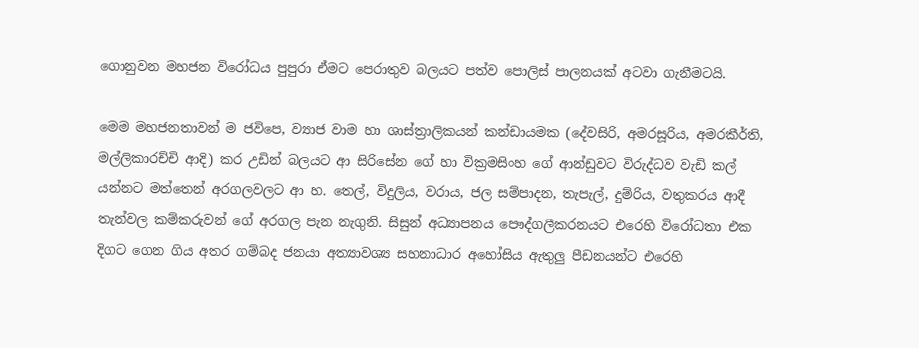ගොනුවන මහජන විරෝධය පුපුරා ඒමට පෙරාතුව බලයට පත්ව පොලිස් පාලනයක් අටවා ගැනීමටයි.

මෙම මහජනතාවන් ම ජවිපෙ, ව්‍යාජ වාම හා ශාස්ත්‍රාලිකයන් කන්ඩායමක (දේවසිරි, අමරසූරිය, අමරකීර්ති, මල්ලිකාරච්චි ආදි) කර උඩින් බලයට ආ සිරිසේන ගේ හා වික්‍රමසිංහ ගේ ආන්ඩුවට විරුද්ධව වැඩි කල් යන්නට මත්තෙන් අරගලවලට ආ හ. තෙල්, විදුලිය, වරාය, ජල සම්පාදන, තැපැල්, දුම්රිය, වතුකරය ආදී තැන්වල කම්කරුවන් ගේ අරගල පැන නැගුනි. සිසුන් අධ්‍යාපනය පෞද්ගලීකරනයට එරෙහි විරෝධතා එක දිගට ගෙන ගිය අතර ගම්බද ජනයා අත්‍යාවශ්‍ය සහනාධාර අහෝසිය ඇතුලු පීඩනයන්ට එරෙහි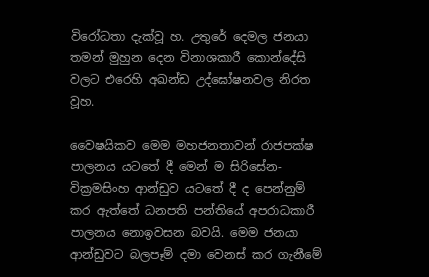විරෝධතා දැක්වූ හ. උතුරේ දෙමල ජනයා තමන් මුහුන දෙන විනාශකාරී කොන්දේසි වලට එරෙහි අඛන්ඩ උද්ඝෝෂනවල නිරත වූහ.

වෛෂයිකව මෙම මහජනතාවන් රාජපක්ෂ පාලනය යටතේ දී මෙන් ම සිරිසේන-වික්‍රමසිංහ ආන්ඩුව යටතේ දී ද පෙන්නුම් කර ඇත්තේ ධනපති පන්තියේ අපරාධකාරී පාලනය නොඉවසන බවයි. මෙම ජනයා ආන්ඩුවට බලපෑම් දමා වෙනස් කර ගැනීමේ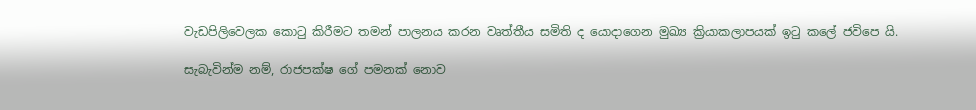වැඩපිලිවෙලක කොටු කිරීමට තමන් පාලනය කරන වෘත්තීය සමිති ද යොදාගෙන මුඛ්‍ය ක්‍රියාකලාපයක් ඉටු කලේ ජවිපෙ යි.

සැබැවින්ම නම්, රාජපක්ෂ ගේ පමනක් නොව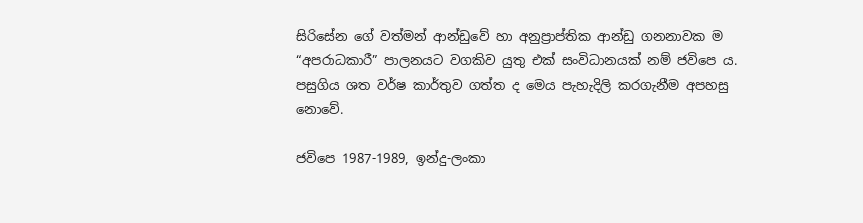සිරිසේන ගේ වත්මන් ආන්ඩුවේ හා අනුප්‍රාප්තික ආන්ඩු ගනනාවක ම “අපරාධකාරී” පාලනයට වගකිව යුතු එක් සංවිධානයක් නම් ජවිපෙ ය. පසුගිය ශත වර්ෂ කාර්තුව ගත්ත ද මෙය පැහැදිලි කරගැනීම අපහසු නොවේ.

ජවිපෙ 1987-1989, ඉන්දු-ලංකා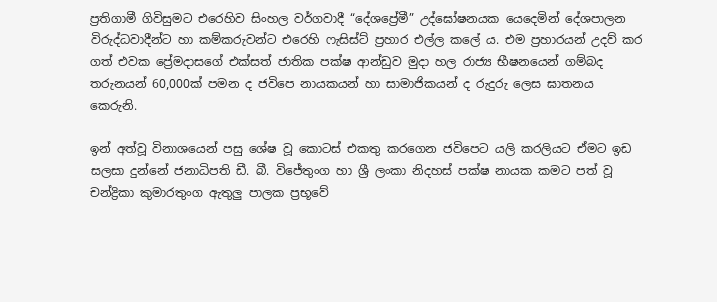ප්‍රතිගාමී ගිවිසුමට එරෙහිව සිංහල වර්ගවාදී “දේශප්‍රේමී” උද්ඝෝෂනයක යෙදෙමින් දේශපාලන විරුද්ධවාදීන්ට හා කම්කරුවන්ට එරෙහි ෆැසිස්ට් ප්‍රහාර එල්ල කලේ ය. එම ප්‍රහාරයන් උදව් කර ගත් එවක ප්‍රේමදාසගේ එක්සත් ජාතික පක්ෂ ආන්ඩුව මුදා හල රාජ්‍ය භීෂනයෙන් ගම්බද තරුනයන් 60,000ක් පමන ද ජවිපෙ නායකයන් හා සාමාජිකයන් ද රුදුරු ලෙස ඝාතනය කෙරුනි.

ඉන් අත්වූ විනාශයෙන් පසු ශේෂ වූ කොටස් එකතු කරගෙන ජවිපෙට යලි කරලියට ඒමට ඉඩ සලසා දුන්නේ ජනාධිපති ඩී. බී. විජේතුංග හා ශ්‍රී ලංකා නිදහස් පක්ෂ නායක කමට පත් වූ චන්ද්‍රිකා කුමාරතුංග ඇතුලු පාලක ප්‍රභූවේ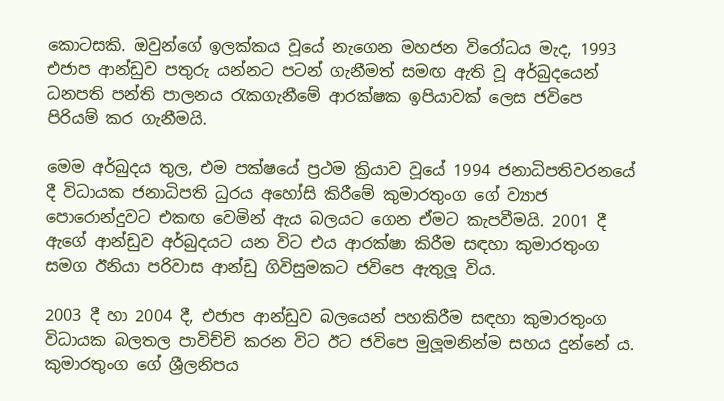කොටසකි. ඔවුන්ගේ ඉලක්කය වූයේ නැගෙන මහජන විරෝධය මැද, 1993 එජාප ආන්ඩුව පතුරු යන්නට පටන් ගැනීමත් සමඟ ඇති වූ අර්බුදයෙන් ධනපති පන්ති පාලනය රැකගැනීමේ ආරක්ෂක ඉපියාවක් ලෙස ජවිපෙ පිරියම් කර ගැනීමයි.

මෙම අර්බුදය තුල, එම පක්ෂයේ ප්‍රථම ක්‍රියාව වූයේ 1994 ජනාධිපතිවරනයේ දී විධායක ජනාධිපති ධුරය අහෝසි කිරීමේ කුමාරතුංග ගේ ව්‍යාජ පොරොන්දුවට එකඟ වෙමින් ඇය බලයට ගෙන ඒමට කැපවීමයි. 2001 දී ඇගේ ආන්ඩුව අර්බුදයට යන විට එය ආරක්ෂා කිරීම සඳහා කුමාරතුංග සමග ඊනියා පරිවාස ආන්ඩු ගිවිසුමකට ජවිපෙ ඇතුලූ විය.

2003 දී හා 2004 දී, එජාප ආන්ඩුව බලයෙන් පහකිරීම සඳහා කුමාරතුංග විධායක බලතල පාවිච්චි කරන විට ඊට ජවිපෙ මුලූමනින්ම සහය දුන්නේ ය. කුමාරතුංග ගේ ශ්‍රීලනිපය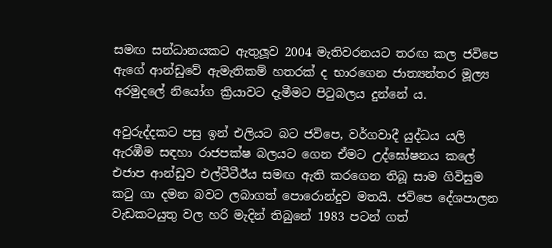සමඟ සන්ධානයකට ඇතුලූව 2004 මැතිවරනයට තරඟ කල ජවිපෙ ඇගේ ආන්ඩුවේ ඇමැතිකම් හතරක් ද භාරගෙන ජාත්‍යන්තර මූල්‍ය අරමුදලේ නියෝග ක්‍රියාවට දැමීමට පිටුබලය දුන්නේ ය.

අවුරුද්දකට පසු ඉන් එලියට බට ජවිපෙ, වර්ගවාදී යුද්ධය යලි ඇරඹීම සඳහා රාජපක්ෂ බලයට ගෙන ඒමට උද්ඝෝෂනය කලේ එජාප ආන්ඩුව එල්ටීටීඊය සමඟ ඇති කරගෙන තිබූ සාම ගිවිසුම කටු ගා දමන බවට ලබාගත් පොරොන්දුව මතයි. ජවිපෙ දේශපාලන වැඩකටයුතු වල හරි මැදින් තිබුනේ 1983 පටන් ගත්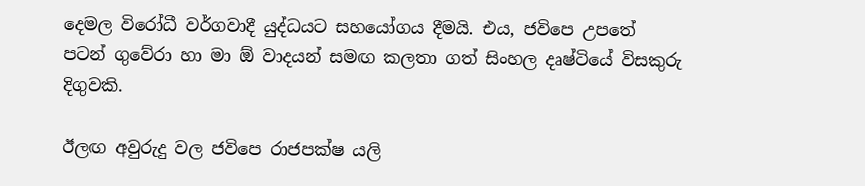දෙමල විරෝධී වර්ගවාදී යුද්ධයට සහයෝගය දීමයි. එය, ජවිපෙ උපතේ පටන් ගුවේරා හා මා ඕ වාදයන් සමඟ කලතා ගත් සිංහල දෘෂ්ටියේ විසකුරු දිගුවකි.

ඊලඟ අවුරුදු වල ජවිපෙ රාජපක්ෂ යලි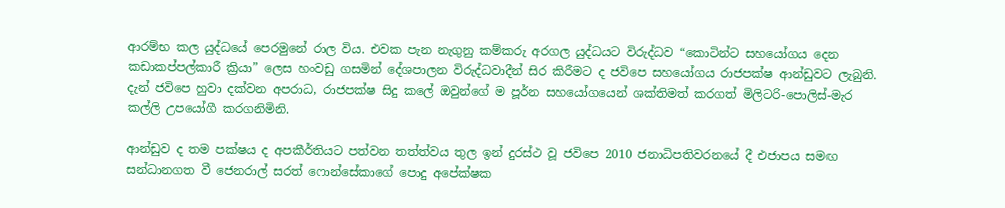ආරම්භ කල යුද්ධයේ පෙරමුනේ රාල විය. එවක පැන නැගුනු කම්කරු අරගල යුද්ධයට විරුද්ධව “කොටින්ට සහයෝගය දෙන කඩාකප්පල්කාරී ක්‍රියා” ලෙස හංවඩු ගසමින් දේශපාලන විරුද්ධවාදීන් සිර කිරීමට ද ජවිපෙ සහයෝගය රාජපක්ෂ ආන්ඩුවට ලැබුනි. දැන් ජවිපෙ හුවා දක්වන අපරාධ, රාජපක්ෂ සිදු කලේ ඔවුන්ගේ ම පූර්න සහයෝගයෙන් ශක්තිමත් කරගත් මිලිටරි-පොලිස්-මැර කල්ලි උපයෝගී කරගනිමිනි.

ආන්ඩුව ද තම පක්ෂය ද අපකීර්තියට පත්වන තත්ත්වය තුල ඉන් දුරස්ථ වූ ජවිපෙ 2010 ජනාධිපතිවරනයේ දී එජාපය සමඟ සන්ධානගත වී ජෙනරාල් සරත් ෆොන්සේකාගේ පොදු අපේක්ෂක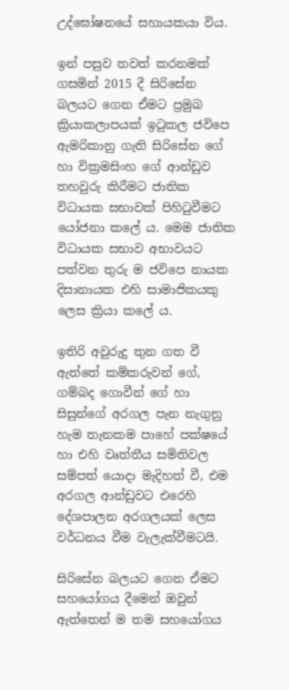උද්ඝෝෂනයේ සහායකයා විය.

ඉන් පසුව තවත් කරනමක් ගසමින් 2015 දී සිරිසේන බලයට ගෙන ඒමට ප්‍රමුඛ ක්‍රියාකලාපයක් ඉටුකල ජවිපෙ ඇමරිකානු ගැති සිරිසේන ගේ හා වික්‍රමසිංහ ගේ ආන්ඩුව තහවුරු කිරීමට ජාතික විධායක සභාවක් පිහිටුවීමට යෝජනා කලේ ය. මෙම ජාතික විධායක සභාව අභාවයට පත්වන තුරු ම ජවිපෙ නායක දිසානායක එහි සාමාජිකයකු ලෙස ක්‍රියා කලේ ය.

ඉතිරි අවුරුදු තුන ගත වී ඇත්තේ කම්කරුවන් ගේ, ගම්බද ගොවීන් ගේ හා සිසුන්ගේ අරගල පැන නැගුනු හැම තැනකම පාහේ පක්ෂයේ හා එහි වෘත්තීය සමිතිවල සම්පත් යොදා මැදිහත් වී, එම අරගල ආන්ඩුවට එරෙහි දේශපාලන අරගලයක් ලෙස වර්ධනය වීම වැලැක්වීමටයි.

සිරිසේන බලයට ගෙන ඒමට සහයෝගය දීමෙන් ඔවුන් ඇත්තෙන් ම තම සහයෝගය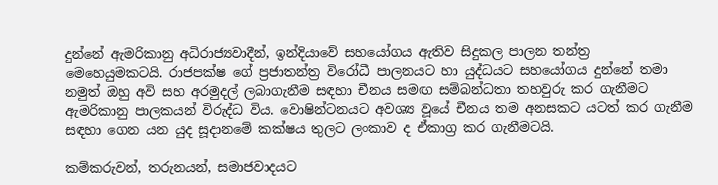දුන්නේ ඇමරිකානු අධිරාජ්‍යවාදීන්, ඉන්දියාවේ සහයෝගය ඇතිව සිදුකල පාලන තන්ත්‍ර මෙහෙයුමකටයි. රාජපක්ෂ ගේ ප්‍රජාතන්ත්‍ර විරෝධී පාලනයට හා යුද්ධයට සහයෝගය දුන්නේ තමා නමුත් ඔහු අවි සහ අරමුදල් ලබාගැනීම සඳහා චීනය සමඟ සම්බන්ධතා තහවුරු කර ගැනීමට ඇමරිකානු පාලකයන් විරුද්ධ විය. වොෂින්ටනයට අවශ්‍ය වූයේ චීනය තම අනසකට යටත් කර ගැනීම සඳහා ගෙන යන යුද සූදානමේ කක්ෂය තුලට ලංකාව ද ඒකාග්‍ර කර ගැනීමටයි.

කම්කරුවන්, තරුනයන්, සමාජවාදයට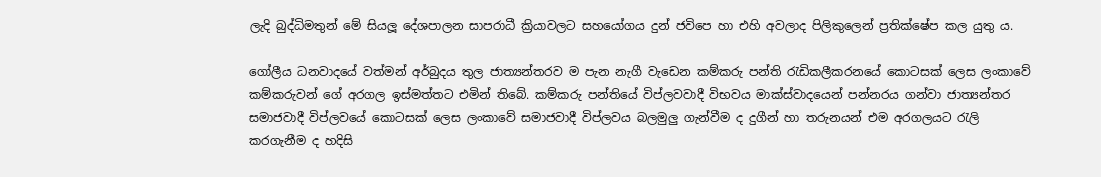ලැදි බුද්ධිමතුන් මේ සියලූ දේශපාලන සාපරාධී ක්‍රියාවලට සහයෝගය දුන් ජවිපෙ හා එහි අවලාද පිලිකුලෙන් ප්‍රතික්ෂේප කල යුතු ය.

ගෝලීය ධනවාදයේ වත්මන් අර්බුදය තුල ජාත්‍යන්තරව ම පැන නැගී වැඩෙන කම්කරු පන්ති රැඩිකලීකරනයේ කොටසක් ලෙස ලංකාවේ කම්කරුවන් ගේ අරගල ඉස්මත්තට එමින් තිබේ. කම්කරු පන්තියේ විප්ලවවාදී විභවය මාක්ස්වාදයෙන් පන්නරය ගන්වා ජාත්‍යන්තර සමාජවාදී විප්ලවයේ කොටසක් ලෙස ලංකාවේ සමාජවාදී විප්ලවය බලමුලු ගැන්වීම ද දුගීන් හා තරුනයන් එම අරගලයට රැලි කරගැනීම ද හදිසි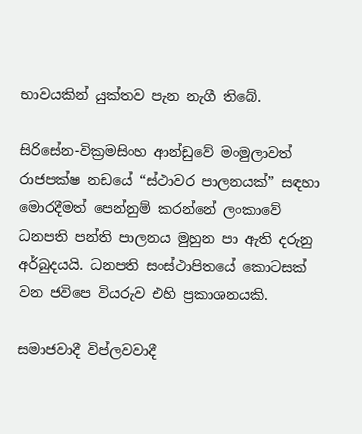භාවයකින් යුක්තව පැන නැගී තිබේ.

සිරිසේන-වික්‍රමසිංහ ආන්ඩුවේ මංමුලාවත් රාජපක්ෂ නඩයේ “ස්ථාවර පාලනයක්” සඳහා මොරදීමත් පෙන්නුම් කරන්නේ ලංකාවේ ධනපති පන්ති පාලනය මුහුන පා ඇති දරුනු අර්බුදයයි. ධනපති සංස්ථාපිතයේ කොටසක් වන ජවිපෙ වියරුව එහි ප්‍රකාශනයකි.

සමාජවාදී විප්ලවවාදී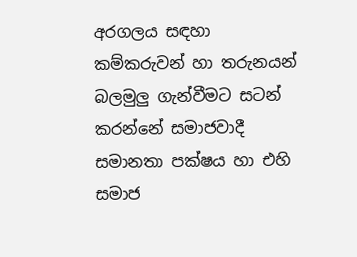අරගලය සඳහා කම්කරුවන් හා තරුනයන් බලමුලු ගැන්වීමට සටන් කරන්නේ සමාජවාදී සමානතා පක්ෂය හා එහි සමාජ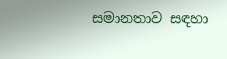සමානතාව සඳහා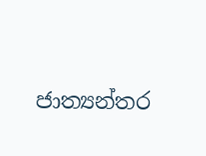ජාත්‍යන්තර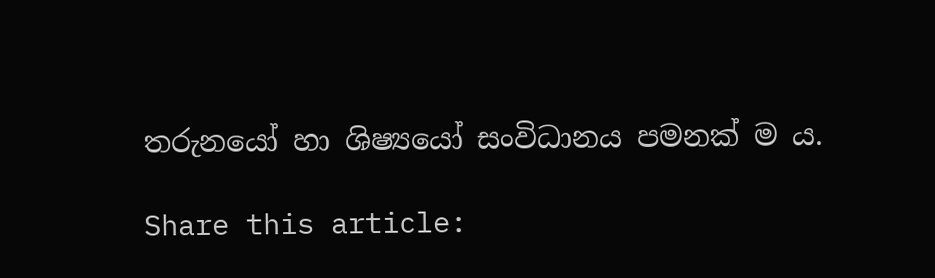තරුනයෝ හා ශිෂ්‍යයෝ සංවිධානය පමනක් ම ය.

Share this article: